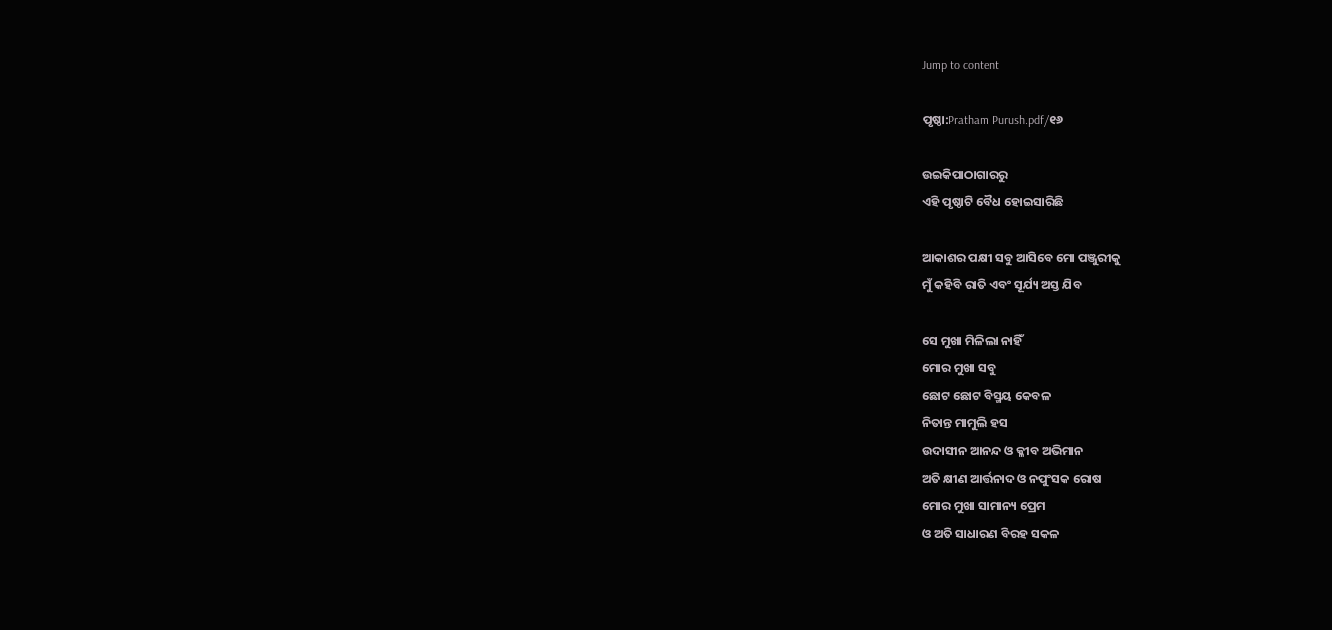Jump to content

ପୃଷ୍ଠା:Pratham Purush.pdf/୧୬

ଉଇକିପାଠାଗାର‌ରୁ
ଏହି ପୃଷ୍ଠାଟି ବୈଧ ହୋଇସାରିଛି

ଆକାଶର ପକ୍ଷୀ ସବୁ ଆସିବେ ମୋ ପଞ୍ଜୁରୀକୁ
ମୁଁ କହିବି ରାତି ଏବଂ ସୂର୍ଯ୍ୟ ଅସ୍ତ ଯିବ

ସେ ମୁଖା ମିଳିଲା ନାହିଁ
ମୋର ମୁଖା ସବୁ
ଛୋଟ ଛୋଟ ବିସ୍ମୟ କେବଳ
ନିତାନ୍ତ ମାମୁଲି ହସ
ଉଦାସୀନ ଆନନ୍ଦ ଓ କ୍ଳୀବ ଅଭିମାନ
ଅତି କ୍ଷୀଣ ଆର୍ତ୍ତନାଦ ଓ ନପୁଂସକ ରୋଷ
ମୋର ମୁଖା ସାମାନ୍ୟ ପ୍ରେମ
ଓ ଅତି ସାଧାରଣ ବିରହ ସକଳ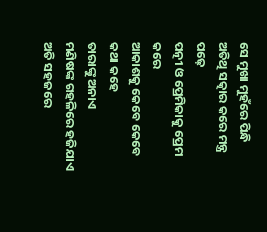ସେ ମୁଖା ମୁହଁରେ ପିନ୍ଧି
ଅତିଥି ସତ୍କାର କରେ ମନ୍ତ୍ର ପଢ଼େ
ପତ୍ନୀ ଓ ପ୍ରେମିକାକୁ ପ୍ରେମ କରେ
ଆକାଶକୁ କେବେ କେବେ କଥା କହେ
ତାରାଙ୍କୁ ଅନାଏ
ମଣିଷଙ୍କ ଗହଳିରେ ହଜିଯାଏ ଅତି ସହଜରେ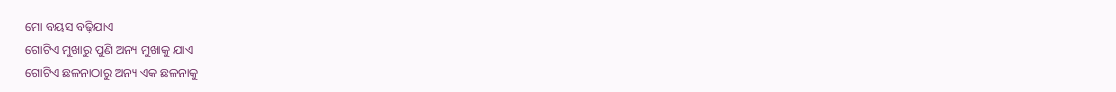ମୋ ବୟସ ବଢ଼ିଯାଏ
ଗୋଟିଏ ମୁଖାରୁ ପୁଣି ଅନ୍ୟ ମୁଖାକୁ ଯାଏ
ଗୋଟିଏ ଛଳନାଠାରୁ ଅନ୍ୟ ଏକ ଛଳନାକୁ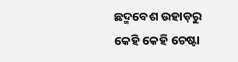ଛଦ୍ମବେଶ ଉହାଡ଼ରୁ
କେହି କେହି ଚେଷ୍ଟା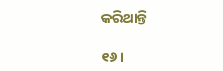କରିଥାନ୍ତି

୧୬ ।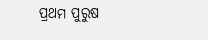ପ୍ରଥମ ପୁରୁଷ